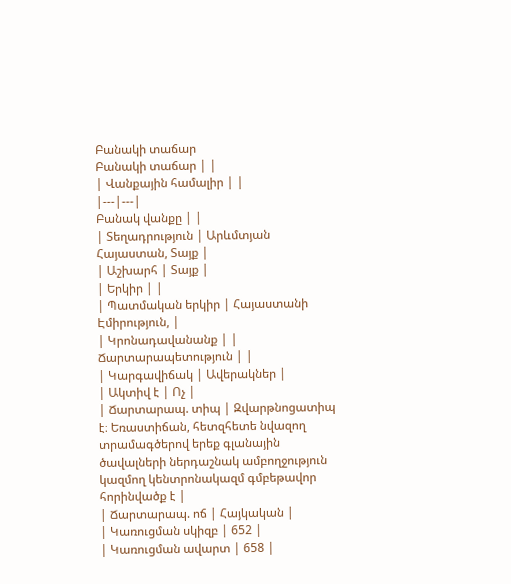Բանակի տաճար
Բանակի տաճար | |
| Վանքային համալիր | |
|---|---|
Բանակ վանքը | |
| Տեղադրություն | Արևմտյան Հայաստան, Տայք |
| Աշխարհ | Տայք |
| Երկիր | |
| Պատմական երկիր | Հայաստանի Էմիրություն, |
| Կրոնադավանանք | |
Ճարտարապետություն | |
| Կարգավիճակ | Ավերակներ |
| Ակտիվ է | Ոչ |
| Ճարտարապ. տիպ | Զվարթնոցատիպ է։ Եռաստիճան, հետզհետե նվազող տրամագծերով երեք գլանային ծավալների ներդաշնակ ամբողջություն կազմող կենտրոնակազմ գմբեթավոր հորինվածք է |
| Ճարտարապ. ոճ | Հայկական |
| Կառուցման սկիզբ | 652 |
| Կառուցման ավարտ | 658 |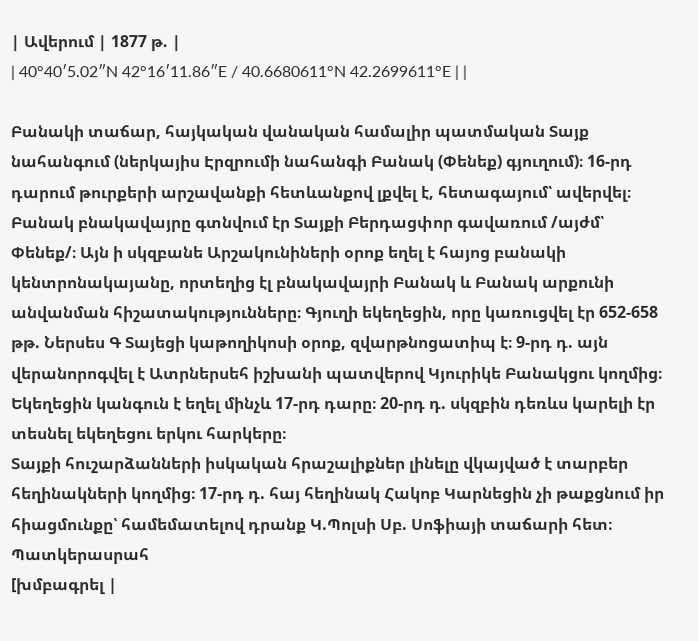| Ավերում | 1877 թ. |
| 40°40′5.02″N 42°16′11.86″E / 40.6680611°N 42.2699611°E | |

Բանակի տաճար, հայկական վանական համալիր պատմական Տայք նահանգում (ներկայիս Էրզրումի նահանգի Բանակ (Փենեք) գյուղում)։ 16-րդ դարում թուրքերի արշավանքի հետևանքով լքվել է, հետագայում՝ ավերվել։
Բանակ բնակավայրը գտնվում էր Տայքի Բերդացփոր գավառում /այժմ՝ Փենեք/։ Այն ի սկզբանե Արշակունիների օրոք եղել է հայոց բանակի կենտրոնակայանը, որտեղից էլ բնակավայրի Բանակ և Բանակ արքունի անվանման հիշատակությունները։ Գյուղի եկեղեցին, որը կառուցվել էր 652-658 թթ. Ներսես Գ Տայեցի կաթողիկոսի օրոք, զվարթնոցատիպ է։ 9-րդ դ. այն վերանորոգվել է Ատրներսեհ իշխանի պատվերով Կյուրիկե Բանակցու կողմից։ Եկեղեցին կանգուն է եղել մինչև 17-րդ դարը։ 20-րդ դ. սկզբին դեռևս կարելի էր տեսնել եկեղեցու երկու հարկերը։
Տայքի հուշարձանների իսկական հրաշալիքներ լինելը վկայված է տարբեր հեղինակների կողմից։ 17-րդ դ. հայ հեղինակ Հակոբ Կարնեցին չի թաքցնում իր հիացմունքը՝ համեմատելով դրանք Կ.Պոլսի Սբ. Սոֆիայի տաճարի հետ։
Պատկերասրահ
[խմբագրել |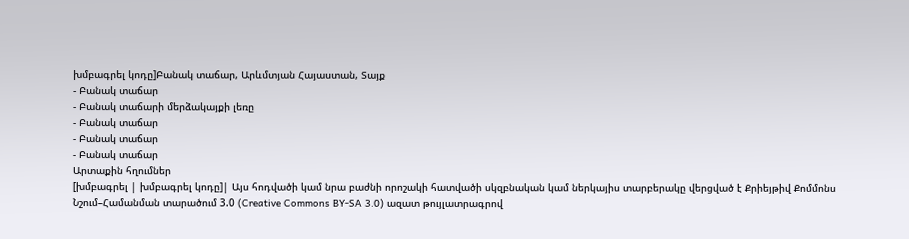խմբագրել կոդը]Բանակ տաճար, Արևմտյան Հայաստան, Տայք
- Բանակ տաճար
- Բանակ տաճարի մերձակայքի լեռը
- Բանակ տաճար
- Բանակ տաճար
- Բանակ տաճար
Արտաքին հղումներ
[խմբագրել | խմբագրել կոդը]| Այս հոդվածի կամ նրա բաժնի որոշակի հատվածի սկզբնական կամ ներկայիս տարբերակը վերցված է Քրիեյթիվ Քոմմոնս Նշում–Համանման տարածում 3.0 (Creative Commons BY-SA 3.0) ազատ թույլատրագրով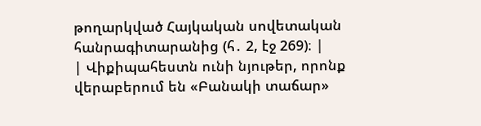թողարկված Հայկական սովետական հանրագիտարանից (հ․ 2, էջ 269)։ |
| Վիքիպահեստն ունի նյութեր, որոնք վերաբերում են «Բանակի տաճար»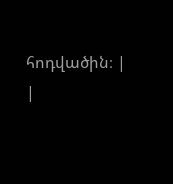հոդվածին։ |
|